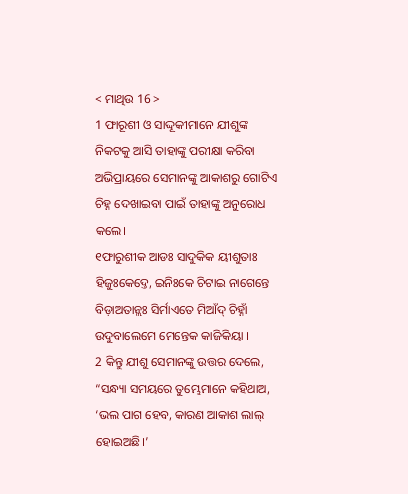< ମାଥିଉ 16 >
1 ଫାରୂଶୀ ଓ ସାଦ୍ଦୂକୀମାନେ ଯୀଶୁଙ୍କ ନିକଟକୁ ଆସି ତାହାଙ୍କୁ ପରୀକ୍ଷା କରିବା ଅଭିପ୍ରାୟରେ ସେମାନଙ୍କୁ ଆକାଶରୁ ଗୋଟିଏ ଚିହ୍ନ ଦେଖାଇବା ପାଇଁ ତାହାଙ୍କୁ ଅନୁରୋଧ କଲେ।
୧ଫାରୁଶୀକ ଆଡଃ ସାଦୁକିକ ୟୀଶୁତାଃ ହିଜୁଃକେଦ୍ତେ, ଇନିଃକେ ଚିଟାଇ ନାଗେନ୍ତେ ବିଡ଼ାଅତାନ୍ଲଃ ସିର୍ମାଏତେ ମିଆଁଦ୍ ଚିହ୍ନାଁ ଉଦୁବାଲେମେ ମେନ୍ତେକ କାଜିକିୟା ।
2 କିନ୍ତୁ ଯୀଶୁ ସେମାନଙ୍କୁ ଉତ୍ତର ଦେଲେ, “ସନ୍ଧ୍ୟା ସମୟରେ ତୁମ୍ଭେମାନେ କହିଥାଅ, ‘ଭଲ ପାଗ ହେବ, କାରଣ ଆକାଶ ଲାଲ୍ ହୋଇଅଛି।’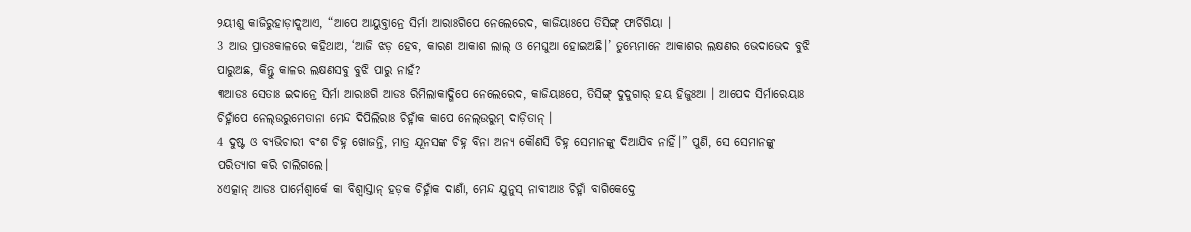୨ୟୀଶୁ କାଜିରୁହାଡ଼ାଦ୍କଆଏ, “ଆପେ ଆୟୁବ୍ତାନ୍ରେ ସିର୍ମା ଆରାଃଗିପେ ନେଲେରେଦ, କାଜିୟାଃପେ ତିସିଙ୍ଗ୍ ଫାର୍ଚିଗିୟା ।
3 ଆଉ ପ୍ରାତଃକାଳରେ କହିଥାଅ, ‘ଆଜି ଝଡ଼ ହେବ, କାରଣ ଆକାଶ ଲାଲ୍ ଓ ମେଘୁଆ ହୋଇଅଛି।’ ତୁମ୍ଭେମାନେ ଆକାଶର ଲକ୍ଷଣର ଭେଦାଭେଦ ବୁଝି ପାରୁଅଛ, କିନ୍ତୁ କାଳର ଲକ୍ଷଣସବୁ ବୁଝି ପାରୁ ନାହଁ?
୩ଆଡଃ ସେତାଃ ଇଦାନ୍ରେ ସିର୍ମା ଆରାଃଗି ଆଡଃ ରିମିଲାକାଦ୍ଗିପେ ନେଲେରେଦ, କାଜିୟାଃପେ, ତିସିଙ୍ଗ୍ ଦୁଦୁଗାର୍ ହୟ ହିଜୁଃଆ । ଆପେଦ ସିର୍ମାରେୟାଃ ଚିହ୍ନାଁପେ ନେଲ୍ଉରୁମେତାନା ମେନ୍ଦ ଦିପିଲିରାଃ ଚିହ୍ନାଁକ କାପେ ନେଲ୍ଉରୁମ୍ ଦାଡ଼ିତାନ୍ ।
4 ଦୁଷ୍ଟ ଓ ବ୍ୟଭିଚାରୀ ବଂଶ ଚିହ୍ନ ଖୋଜନ୍ତି, ମାତ୍ର ଯୂନସଙ୍କ ଚିହ୍ନ ବିନା ଅନ୍ୟ କୌଣସି ଚିହ୍ନ ସେମାନଙ୍କୁ ଦିଆଯିବ ନାହିଁ।” ପୁଣି, ସେ ସେମାନଙ୍କୁ ପରିତ୍ୟାଗ କରି ଚାଲିଗଲେ।
୪ଏତ୍କାନ୍ ଆଡଃ ପାର୍ମେଶ୍ୱାର୍କେ କା ବିଶ୍ୱାସ୍ତାନ୍ ହଡ଼କ ଚିହ୍ନାଁକ ଦାଣାଁ, ମେନ୍ଦ ଯୁନୁସ୍ ନାବୀଆଃ ଚିହ୍ନାଁ ବାଗିକେଦ୍ତେ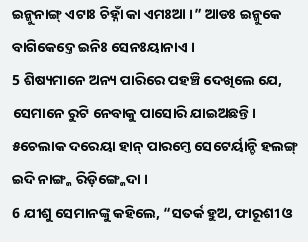ଇନ୍କୁନାଙ୍ଗ୍ ଏଟାଃ ଚିହ୍ନାଁ କା ଏମଃଆ ।” ଆଡଃ ଇନ୍କୁକେ ବାଗିକେଦ୍ତେ ଇନିଃ ସେନଃୟାନାଏ ।
5 ଶିଷ୍ୟମାନେ ଅନ୍ୟ ପାରିରେ ପହଞ୍ଚି ଦେଖିଲେ ଯେ, ସେମାନେ ରୁଟି ନେବାକୁ ପାସୋରି ଯାଇଅଛନ୍ତି।
୫ଚେଲାକ ଦରେୟା ହାନ୍ ପାରମ୍ତେ ସେଟେର୍ୟାନ୍ଚି ହଲଙ୍ଗ୍ ଇଦି ନାଙ୍ଗ୍କ ରିଡ଼ିଙ୍ଗ୍କେଦା ।
6 ଯୀଶୁ ସେମାନଙ୍କୁ କହିଲେ, “ସତର୍କ ହୁଅ, ଫାରୂଶୀ ଓ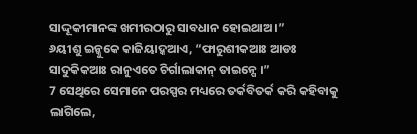ସାଦ୍ଦୂକୀମାନଙ୍କ ଖମୀରଠାରୁ ସାବଧାନ ହୋଇଥାଅ।”
୬ୟୀଶୁ ଇନ୍କୁକେ କାଜିୟାଦ୍କଆଏ, “ଫାରୁଶୀକଆଃ ଆଡଃ ସାଦୁକିକଆଃ ରାନୁଏତେ ଚିର୍ଗାଲାକାନ୍ ତାଇନ୍ପେ ।”
7 ସେଥିରେ ସେମାନେ ପରସ୍ପର ମଧ୍ୟରେ ତର୍କବିତର୍କ କରି କହିବାକୁ ଲାଗିଲେ,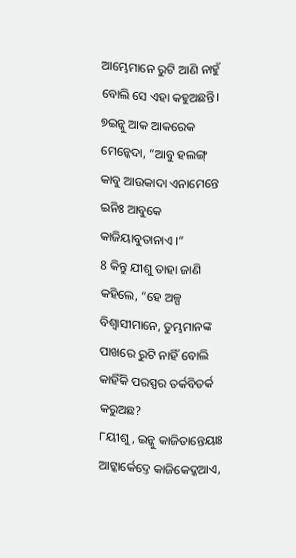ଆମ୍ଭେମାନେ ରୁଟି ଆଣି ନାହୁଁ ବୋଲି ସେ ଏହା କହୁଅଛନ୍ତି।
୭ଇନ୍କୁ ଆକ ଆକରେକ ମେନ୍କେଦା, “ଆବୁ ହଲଙ୍ଗ୍ କାବୁ ଆଉକାଦା ଏନାମେନ୍ତେ ଇନିଃ ଆବୁକେ କାଜିୟାବୁତାନାଏ ।”
8 କିନ୍ତୁ ଯୀଶୁ ତାହା ଜାଣି କହିଲେ, “ହେ ଅଳ୍ପ ବିଶ୍ୱାସୀମାନେ, ତୁମ୍ଭମାନଙ୍କ ପାଖରେ ରୁଟି ନାହିଁ ବୋଲି କାହିଁକି ପରସ୍ପର ତର୍କବିତର୍କ କରୁଅଛ?
୮ୟୀଶୁ, ଇନ୍କୁ କାଜିତାନ୍ତେୟାଃ ଆଟ୍କାର୍କେଦ୍ତେ କାଜିକେଦ୍କଆଏ,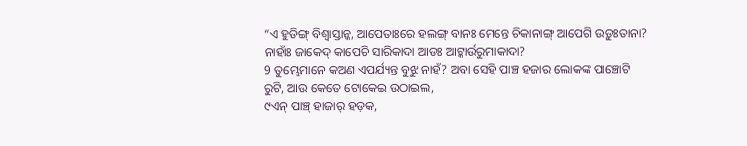“ଏ ହୁଡିଙ୍ଗ୍ ବିଶ୍ୱାସ୍ତାନ୍କ, ଆପେତାଃରେ ହଲଙ୍ଗ୍ ବାନଃ ମେନ୍ତେ ଚିକାନାଙ୍ଗ୍ ଆପେଗି ଉଡ଼ୁଃତାନା? ନାହାଁଃ ଜାକେଦ୍ କାପେଚି ସାରିକାଦା ଆଡଃ ଆଟ୍କାର୍ଉରୁମାକାଦା?
9 ତୁମ୍ଭେମାନେ କଅଣ ଏପର୍ଯ୍ୟନ୍ତ ବୁଝୁ ନାହଁ? ଅବା ସେହି ପାଞ୍ଚ ହଜାର ଲୋକଙ୍କ ପାଞ୍ଚୋଟି ରୁଟି, ଆଉ କେତେ ଟୋକେଇ ଉଠାଇଲ,
୯ଏନ୍ ପାଞ୍ଚ୍ ହାଜାର୍ ହଡ଼କ,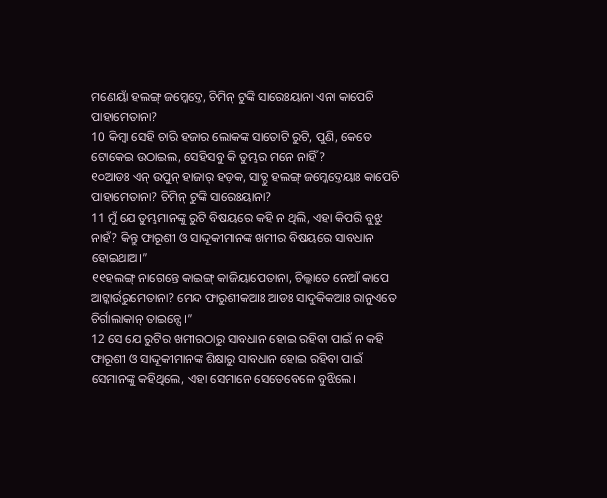ମଣେୟାଁ ହଲଙ୍ଗ୍ ଜମ୍କେଦ୍ତେ, ଚିମିନ୍ ଟୁଙ୍କି ସାରେଃୟାନା ଏନା କାପେଚି ପାହାମେତାନା?
10 କିମ୍ବା ସେହି ଚାରି ହଜାର ଲୋକଙ୍କ ସାତୋଟି ରୁଟି, ପୁଣି, କେତେ ଟୋକେଇ ଉଠାଇଲ, ସେହିସବୁ କି ତୁମ୍ଭର ମନେ ନାହିଁ?
୧୦ଆଡଃ ଏନ୍ ଉପୁନ୍ ହାଜାର୍ ହଡ଼କ, ସାତ୍ଠୁ ହଲଙ୍ଗ୍ ଜମ୍କେଦ୍ତେୟାଃ କାପେଚି ପାହାମେତାନା? ଚିମିନ୍ ଟୁଙ୍କି ସାରେଃୟାନା?
11 ମୁଁ ଯେ ତୁମ୍ଭମାନଙ୍କୁ ରୁଟି ବିଷୟରେ କହି ନ ଥିଲି, ଏହା କିପରି ବୁଝୁ ନାହଁ? କିନ୍ତୁ ଫାରୂଶୀ ଓ ସାଦ୍ଦୂକୀମାନଙ୍କ ଖମୀର ବିଷୟରେ ସାବଧାନ ହୋଇଥାଅ।”
୧୧ହଲଙ୍ଗ୍ ନାଗେନ୍ତେ କାଇଙ୍ଗ୍ କାଜିୟାପେତାନା, ଚିଲ୍କାତେ ନେଆଁ କାପେ ଆଟ୍କାର୍ଉରୁମେତାନା? ମେନ୍ଦ ଫାରୁଶୀକଆଃ ଆଡଃ ସାଦୁକିକଆଃ ରାନୁଏତେ ଚିର୍ଗାଲାକାନ୍ ତାଇନ୍ପେ ।”
12 ସେ ଯେ ରୁଟିର ଖମୀରଠାରୁ ସାବଧାନ ହୋଇ ରହିବା ପାଇଁ ନ କହି ଫାରୂଶୀ ଓ ସାଦ୍ଦୂକୀମାନଙ୍କ ଶିକ୍ଷାରୁ ସାବଧାନ ହୋଇ ରହିବା ପାଇଁ ସେମାନଙ୍କୁ କହିଥିଲେ, ଏହା ସେମାନେ ସେତେବେଳେ ବୁଝିଲେ।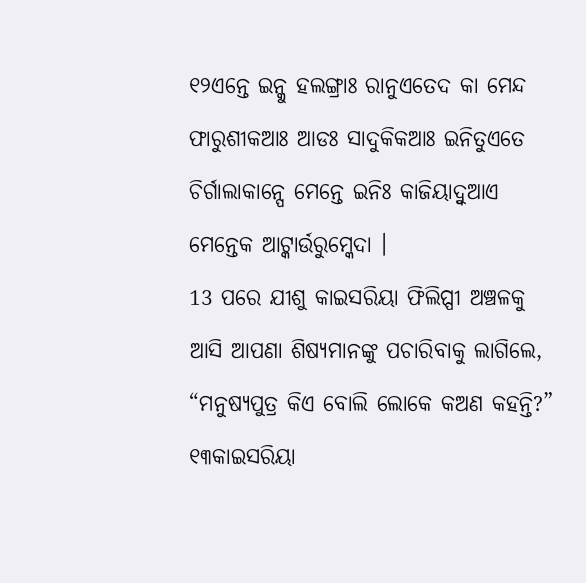୧୨ଏନ୍ତେ ଇନ୍କୁ ହଲଙ୍ଗ୍ରାଃ ରାନୁଏତେଦ କା ମେନ୍ଦ ଫାରୁଶୀକଆଃ ଆଡଃ ସାଦୁକିକଆଃ ଇନିତୁଏତେ ଚିର୍ଗାଲାକାନ୍ପେ ମେନ୍ତେ ଇନିଃ କାଜିୟାଦ୍ବୁଆଏ ମେନ୍ତେକ ଆଟ୍କାର୍ଉରୁମ୍କେଦା ।
13 ପରେ ଯୀଶୁ କାଇସରିୟା ଫିଲିପ୍ପୀ ଅଞ୍ଚଳକୁ ଆସି ଆପଣା ଶିଷ୍ୟମାନଙ୍କୁ ପଚାରିବାକୁ ଲାଗିଲେ, “ମନୁଷ୍ୟପୁତ୍ର କିଏ ବୋଲି ଲୋକେ କଅଣ କହନ୍ତି?”
୧୩କାଇସରିୟା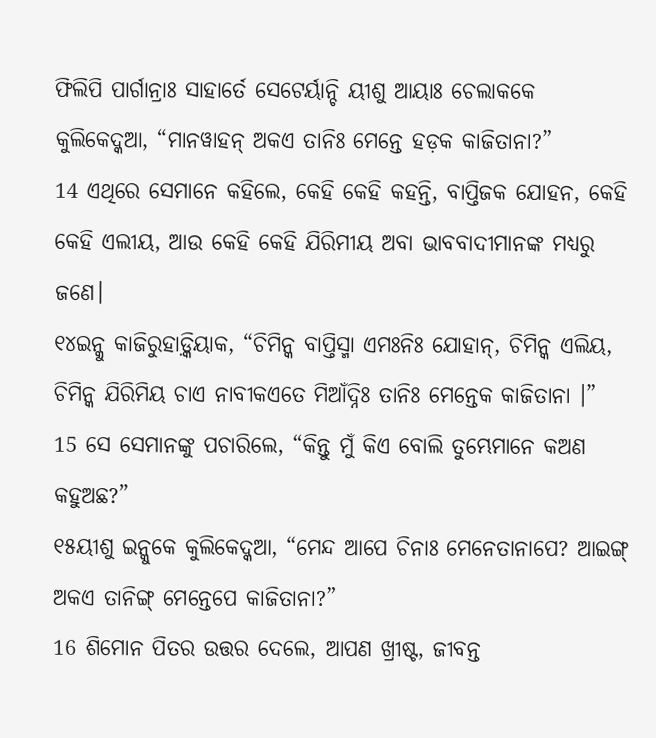ଫିଲିପି ପାର୍ଗାନ୍ରାଃ ସାହାର୍ତେ ସେଟେର୍ୟାନ୍ଚି ୟୀଶୁ ଆୟାଃ ଚେଲାକକେ କୁଲିକେଦ୍କଆ, “ମାନୱାହନ୍ ଅକଏ ତାନିଃ ମେନ୍ତେ ହଡ଼କ କାଜିତାନା?”
14 ଏଥିରେ ସେମାନେ କହିଲେ, କେହି କେହି କହନ୍ତି, ବାପ୍ତିଜକ ଯୋହନ, କେହି କେହି ଏଲୀୟ, ଆଉ କେହି କେହି ଯିରିମୀୟ ଅବା ଭାବବାଦୀମାନଙ୍କ ମଧ୍ୟରୁ ଜଣେ।
୧୪ଇନ୍କୁ କାଜିରୁହାଡ଼୍କିୟାକ, “ଚିମିନ୍କ ବାପ୍ତିସ୍ମା ଏମଃନିଃ ଯୋହାନ୍, ଚିମିନ୍କ ଏଲିୟ, ଚିମିନ୍କ ଯିରିମିୟ ଚାଏ ନାବୀକଏତେ ମିଆଁଦ୍ନିଃ ତାନିଃ ମେନ୍ତେକ କାଜିତାନା ।”
15 ସେ ସେମାନଙ୍କୁ ପଚାରିଲେ, “କିନ୍ତୁ ମୁଁ କିଏ ବୋଲି ତୁମ୍ଭେମାନେ କଅଣ କହୁଅଛ?”
୧୫ୟୀଶୁ ଇନ୍କୁକେ କୁଲିକେଦ୍କଆ, “ମେନ୍ଦ ଆପେ ଚିନାଃ ମେନେତାନାପେ? ଆଇଙ୍ଗ୍ ଅକଏ ତାନିଙ୍ଗ୍ ମେନ୍ତେପେ କାଜିତାନା?”
16 ଶିମୋନ ପିତର ଉତ୍ତର ଦେଲେ, ଆପଣ ଖ୍ରୀଷ୍ଟ, ଜୀବନ୍ତ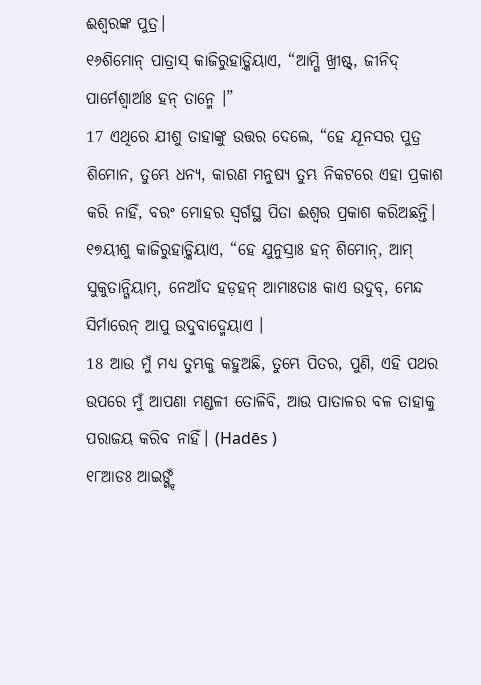ଈଶ୍ବରଙ୍କ ପୁତ୍ର।
୧୬ଶିମୋନ୍ ପାତ୍ରାସ୍ କାଜିରୁହାଡ଼୍କିୟାଏ, “ଆମ୍ଗି ଖ୍ରୀଷ୍ଟ୍, ଜୀନିଦ୍ ପାର୍ମେଶ୍ୱାର୍ଆଃ ହନ୍ ତାନ୍ମେ ।”
17 ଏଥିରେ ଯୀଶୁ ତାହାଙ୍କୁ ଉତ୍ତର ଦେଲେ, “ହେ ଯୂନସର ପୁତ୍ର ଶିମୋନ, ତୁମ୍ଭେ ଧନ୍ୟ, କାରଣ ମନୁଷ୍ୟ ତୁମ୍ଭ ନିକଟରେ ଏହା ପ୍ରକାଶ କରି ନାହିଁ, ବରଂ ମୋହର ସ୍ୱର୍ଗସ୍ଥ ପିତା ଈଶ୍ବର ପ୍ରକାଶ କରିଅଛନ୍ତି।
୧୭ୟୀଶୁ କାଜିରୁହାଡ଼୍କିୟାଏ, “ହେ ଯୁନୁସ୍ରାଃ ହନ୍ ଶିମୋନ୍, ଆମ୍ ସୁକୁତାନ୍ଗିୟାମ୍, ନେଆଁଦ ହଡ଼ହନ୍ ଆମାଃତାଃ କାଏ ଉଦୁବ୍, ମେନ୍ଦ ସିର୍ମାରେନ୍ ଆପୁ ଉଦୁବାଦ୍ମେୟାଏ ।
18 ଆଉ ମୁଁ ମଧ୍ୟ ତୁମ୍ଭକୁ କହୁଅଛି, ତୁମ୍ଭେ ପିତର, ପୁଣି, ଏହି ପଥର ଉପରେ ମୁଁ ଆପଣା ମଣ୍ଡଳୀ ତୋଳିବି, ଆଉ ପାତାଳର ବଳ ତାହାକୁ ପରାଜୟ କରିବ ନାହିଁ। (Hadēs )
୧୮ଆଡଃ ଆଇଙ୍ଗ୍ହଁ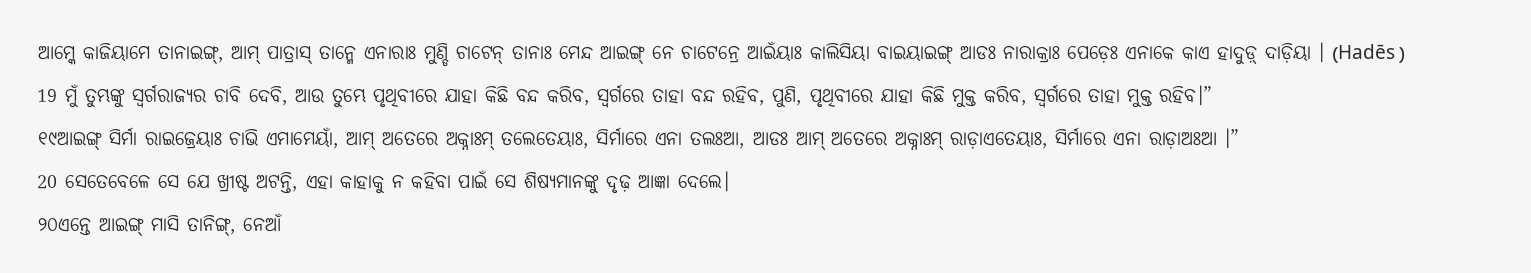ଆମ୍କେ କାଜିୟାମେ ତାନାଇଙ୍ଗ୍, ଆମ୍ ପାତ୍ରାସ୍ ତାନ୍ମେ ଏନାରାଃ ମୁଣ୍ଡି ଚାଟେନ୍ ତାନାଃ ମେନ୍ଦ ଆଇଙ୍ଗ୍ ନେ ଚାଟେନ୍ରେ ଆଇଁୟାଃ କାଲିସିୟା ବାଇୟାଇଙ୍ଗ୍ ଆଡଃ ନାରାକ୍ରାଃ ପେଡ଼େଃ ଏନାକେ କାଏ ହାଦୁଡ଼୍ ଦାଡ଼ିୟା । (Hadēs )
19 ମୁଁ ତୁମ୍ଭଙ୍କୁ ସ୍ୱର୍ଗରାଜ୍ୟର ଚାବି ଦେବି, ଆଉ ତୁମ୍ଭେ ପୃଥିବୀରେ ଯାହା କିଛି ବନ୍ଦ କରିବ, ସ୍ୱର୍ଗରେ ତାହା ବନ୍ଦ ରହିବ, ପୁଣି, ପୃଥିବୀରେ ଯାହା କିଛି ମୁକ୍ତ କରିବ, ସ୍ୱର୍ଗରେ ତାହା ମୁକ୍ତ ରହିବ।”
୧୯ଆଇଙ୍ଗ୍ ସିର୍ମା ରାଇଜ୍ରେୟାଃ ଚାଭି ଏମାମେୟାଁ, ଆମ୍ ଅତେରେ ଅକ୍ନାଃମ୍ ତଲେତେୟାଃ, ସିର୍ମାରେ ଏନା ତଲଃଆ, ଆଡଃ ଆମ୍ ଅତେରେ ଅକ୍ନାଃମ୍ ରାଡ଼ାଏତେୟାଃ, ସିର୍ମାରେ ଏନା ରାଡ଼ାଅଃଆ ।”
20 ସେତେବେଳେ ସେ ଯେ ଖ୍ରୀଷ୍ଟ ଅଟନ୍ତି, ଏହା କାହାକୁ ନ କହିବା ପାଇଁ ସେ ଶିଷ୍ୟମାନଙ୍କୁ ଦୃଢ଼ ଆଜ୍ଞା ଦେଲେ।
୨୦ଏନ୍ତେ ଆଇଙ୍ଗ୍ ମାସି ତାନିଙ୍ଗ୍, ନେଆଁ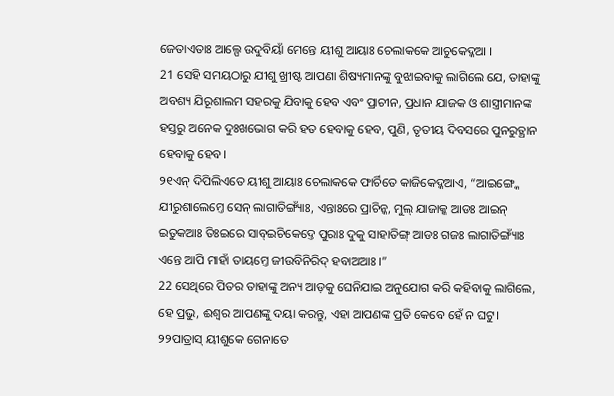ଜେତାଏତାଃ ଆଲ୍ପେ ଉଦୁବିୟାଁ ମେନ୍ତେ ୟୀଶୁ ଆୟାଃ ଚେଲାକକେ ଆଚୁକେଦ୍କଆ ।
21 ସେହି ସମୟଠାରୁ ଯୀଶୁ ଖ୍ରୀଷ୍ଟ ଆପଣା ଶିଷ୍ୟମାନଙ୍କୁ ବୁଝାଇବାକୁ ଲାଗିଲେ ଯେ, ତାହାଙ୍କୁ ଅବଶ୍ୟ ଯିରୂଶାଲମ ସହରକୁ ଯିବାକୁ ହେବ ଏବଂ ପ୍ରାଚୀନ, ପ୍ରଧାନ ଯାଜକ ଓ ଶାସ୍ତ୍ରୀମାନଙ୍କ ହସ୍ତରୁ ଅନେକ ଦୁଃଖଭୋଗ କରି ହତ ହେବାକୁ ହେବ, ପୁଣି, ତୃତୀୟ ଦିବସରେ ପୁନରୁତ୍ଥାନ ହେବାକୁ ହେବ।
୨୧ଏନ୍ ଦିପିଲିଏତେ ୟୀଶୁ ଆୟାଃ ଚେଲାକକେ ଫାର୍ଚିତେ କାଜିକେଦ୍କଆଏ, “ଆଇଙ୍ଗ୍କେ ଯୀରୁଶାଲେମ୍ତେ ସେନ୍ ଲାଗାତିଙ୍ଗ୍ୟାଁଃ, ଏନ୍ତାଃରେ ପ୍ରାଚିନ୍କ, ମୁଲ୍ ଯାଜାକ୍କ ଆଡଃ ଆଇନ୍ ଇତୁକଆଃ ତିଃଇରେ ସାବ୍ଇଚିକେଦ୍ତେ ପୁରାଃ ଦୁକୁ ସାହାତିଙ୍ଗ୍ ଆଡଃ ଗଜଃ ଲାଗାତିଙ୍ଗ୍ୟାଁଃ ଏନ୍ତେ ଆପି ମାହାଁ ତାୟମ୍ତେ ଜୀଉବିନିରିଦ୍ ହବାଅଆଃ ।”
22 ସେଥିରେ ପିତର ତାହାଙ୍କୁ ଅନ୍ୟ ଆଡ଼କୁ ଘେନିଯାଇ ଅନୁଯୋଗ କରି କହିବାକୁ ଲାଗିଲେ, ହେ ପ୍ରଭୁ, ଈଶ୍ବର ଆପଣଙ୍କୁ ଦୟା କରନ୍ତୁ, ଏହା ଆପଣଙ୍କ ପ୍ରତି କେବେ ହେଁ ନ ଘଟୁ।
୨୨ପାତ୍ରାସ୍ ୟୀଶୁକେ ଗେନାତେ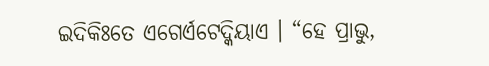ଇଦିକିଃତେ ଏଗେର୍ଏଟେଦ୍କିୟାଏ । “ହେ ପ୍ରାଭୁ,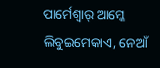ପାର୍ମେଶ୍ୱାର୍ ଆମ୍କେ ଲିବୁଇମେକାଏ, ନେଆଁ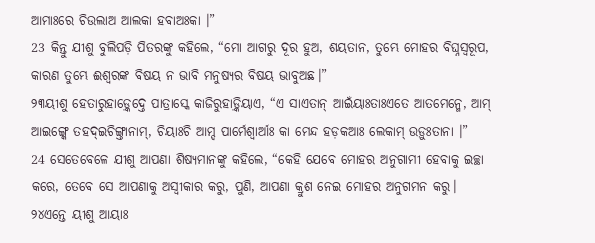ଆମାଃରେ ଚିଉଲାଅ ଆଲକା ହବାଅଃକା ।”
23 କିନ୍ତୁ ଯୀଶୁ ବୁଲିପଡ଼ି ପିତରଙ୍କୁ କହିଲେ, “ମୋ ଆଗରୁ ଦୂର ହୁଅ, ଶୟତାନ, ତୁମ୍ଭେ ମୋହର ବିଘ୍ନସ୍ୱରୂପ, କାରଣ ତୁମ୍ଭେ ଈଶ୍ବରଙ୍କ ବିଷୟ ନ ଭାବି ମନୁଷ୍ୟର ବିଷୟ ଭାବୁଅଛ।”
୨୩ୟୀଶୁ ହେତାରୁହାଡ଼୍କେଦ୍ତେ ପାତ୍ରାସ୍କେ କାଜିରୁହାଡ଼୍କିୟାଏ, “ଏ ସାଏତାନ୍ ଆଇଁୟାଃତାଃଏତେ ଆତମେନ୍ମେ, ଆମ୍ ଆଇଙ୍ଗ୍କେ ତହଦ୍ଇଚିଙ୍ଗ୍ତାନାମ୍, ଚିୟାଃଚି ଆମ୍ଦ ପାର୍ମେଶ୍ୱାର୍ଆଃ କା ମେନ୍ଦ ହଡ଼କଆଃ ଲେକାମ୍ ଉଡ଼ୁଃତାନା ।”
24 ସେତେବେଳେ ଯୀଶୁ ଆପଣା ଶିଷ୍ୟମାନଙ୍କୁ କହିଲେ, “କେହି ଯେବେ ମୋହର ଅନୁଗାମୀ ହେବାକୁ ଇଚ୍ଛା କରେ, ତେବେ ସେ ଆପଣାକୁ ଅସ୍ୱୀକାର କରୁ, ପୁଣି, ଆପଣା କ୍ରୁଶ ନେଇ ମୋହର ଅନୁଗମନ କରୁ।
୨୪ଏନ୍ତେ ୟୀଶୁ ଆୟାଃ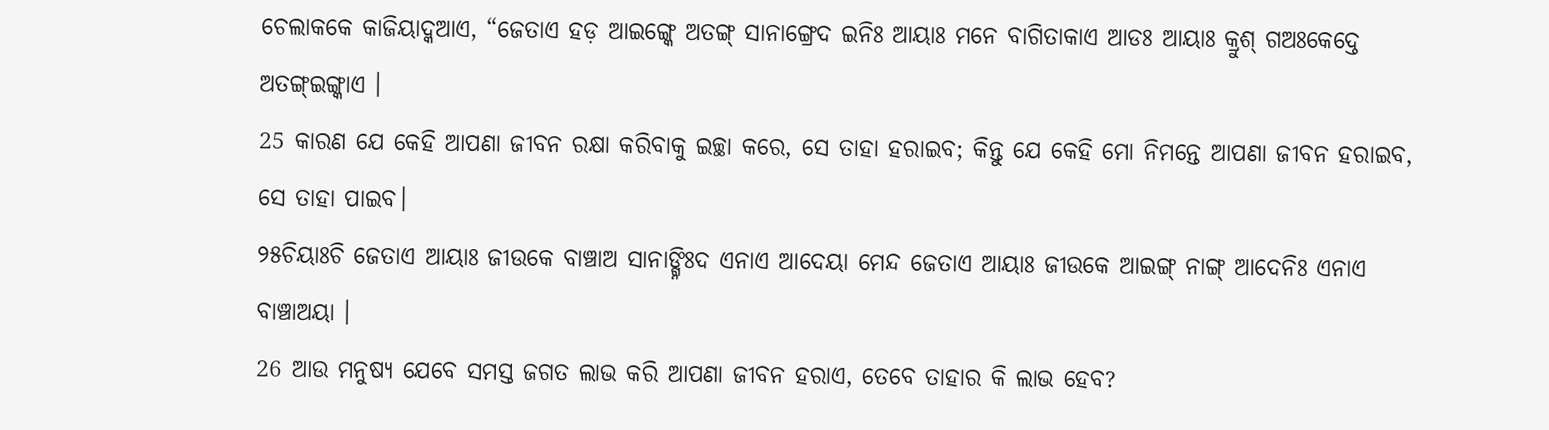ଚେଲାକକେ କାଜିୟାଦ୍କଆଏ, “ଜେତାଏ ହଡ଼ ଆଇଙ୍ଗ୍କେ ଅତଙ୍ଗ୍ ସାନାଙ୍ଗ୍ରେଦ ଇନିଃ ଆୟାଃ ମନେ ବାଗିତାକାଏ ଆଡଃ ଆୟାଃ କ୍ରୁଶ୍ ଗଅଃକେଦ୍ତେ ଅତଙ୍ଗ୍ଇଙ୍ଗ୍କାଏ ।
25 କାରଣ ଯେ କେହି ଆପଣା ଜୀବନ ରକ୍ଷା କରିବାକୁ ଇଚ୍ଛା କରେ, ସେ ତାହା ହରାଇବ; କିନ୍ତୁ ଯେ କେହି ମୋ ନିମନ୍ତେ ଆପଣା ଜୀବନ ହରାଇବ, ସେ ତାହା ପାଇବ।
୨୫ଚିୟାଃଚି ଜେତାଏ ଆୟାଃ ଜୀଉକେ ବାଞ୍ଚାଅ ସାନାଙ୍ଗ୍ନିଃଦ ଏନାଏ ଆଦେୟା ମେନ୍ଦ ଜେତାଏ ଆୟାଃ ଜୀଉକେ ଆଇଙ୍ଗ୍ ନାଙ୍ଗ୍ ଆଦେନିଃ ଏନାଏ ବାଞ୍ଚାଅୟା ।
26 ଆଉ ମନୁଷ୍ୟ ଯେବେ ସମସ୍ତ ଜଗତ ଲାଭ କରି ଆପଣା ଜୀବନ ହରାଏ, ତେବେ ତାହାର କି ଲାଭ ହେବ?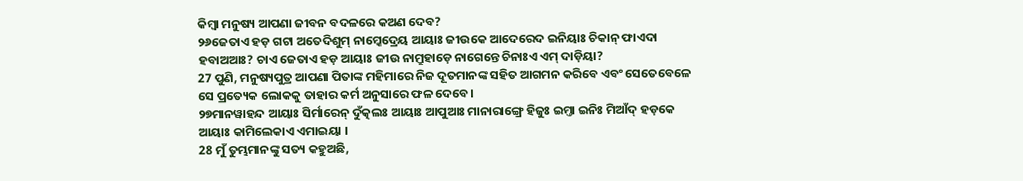କିମ୍ବା ମନୁଷ୍ୟ ଆପଣା ଜୀବନ ବଦଳରେ କଅଣ ଦେବ?
୨୬ଜେତାଏ ହଡ଼ ଗଟା ଅତେଦିଶୁମ୍ ନାମ୍କେଦ୍ରେୟ ଆୟାଃ ଜୀଉକେ ଆଦେରେଦ ଇନିୟାଃ ଚିକାନ୍ ଫାଏଦା ହବାଅଆଃ? ଚାଏ ଜେତାଏ ହଡ଼ ଆୟାଃ ଜୀଉ ନାମ୍ରୁହାଡ଼େ ନାଗେନ୍ତେ ଚିନାଃଏ ଏମ୍ ଦାଡ଼ିୟା?
27 ପୁଣି, ମନୁଷ୍ୟପୁତ୍ର ଆପଣା ପିତାଙ୍କ ମହିମାରେ ନିଜ ଦୂତମାନଙ୍କ ସହିତ ଆଗମନ କରିବେ ଏବଂ ସେତେବେଳେ ସେ ପ୍ରତ୍ୟେକ ଲୋକକୁ ତାହାର କର୍ମ ଅନୁସାରେ ଫଳ ଦେବେ।
୨୭ମାନୱାହନ୍ଦ ଆୟାଃ ସିର୍ମାରେନ୍ ଦୁଁତ୍କଲଃ ଆୟାଃ ଆପୁଆଃ ମାନାରାଙ୍ଗ୍ରେ ହିଜୁଃ ଇମ୍ତା ଇନିଃ ମିଆଁଦ୍ ହଡ଼କେ ଆୟାଃ କାମିଲେକାଏ ଏମାଇୟା ।
28 ମୁଁ ତୁମ୍ଭମାନଙ୍କୁ ସତ୍ୟ କହୁଅଛି,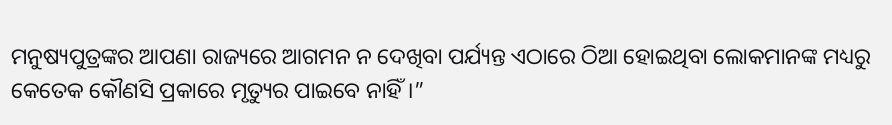ମନୁଷ୍ୟପୁତ୍ରଙ୍କର ଆପଣା ରାଜ୍ୟରେ ଆଗମନ ନ ଦେଖିବା ପର୍ଯ୍ୟନ୍ତ ଏଠାରେ ଠିଆ ହୋଇଥିବା ଲୋକମାନଙ୍କ ମଧ୍ୟରୁ କେତେକ କୌଣସି ପ୍ରକାରେ ମୃତ୍ୟୁର ପାଇବେ ନାହିଁ।”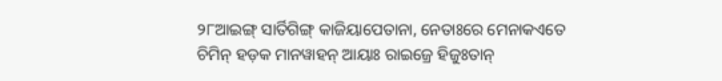୨୮ଆଇଙ୍ଗ୍ ସାର୍ତିଗିଙ୍ଗ୍ କାଜିୟାପେତାନା, ନେତାଃରେ ମେନାକଏତେ ଚିମିନ୍ ହଡ଼କ ମାନୱାହନ୍ ଆୟାଃ ରାଇଜ୍ରେ ହିଜୁଃତାନ୍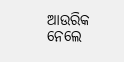ଆଉରିକ ନେଲେ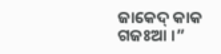ଜାକେଦ୍ କାକ ଗଜଃଆ ।”